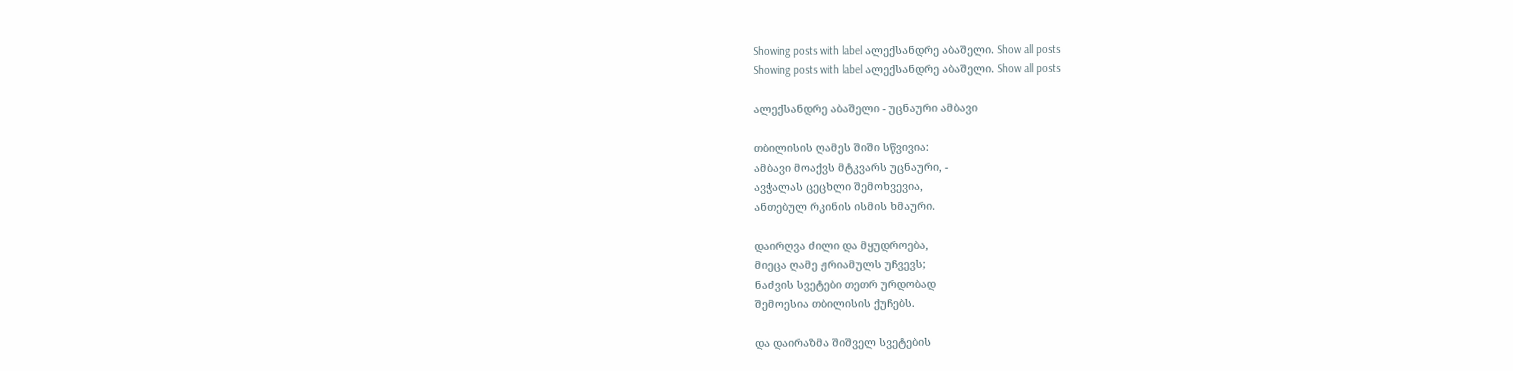Showing posts with label ალექსანდრე აბაშელი. Show all posts
Showing posts with label ალექსანდრე აბაშელი. Show all posts

ალექსანდრე აბაშელი - უცნაური ამბავი

თბილისის ღამეს შიში სწვივია:
ამბავი მოაქვს მტკვარს უცნაური, -
ავჭალას ცეცხლი შემოხვევია,
ანთებულ რკინის ისმის ხმაური.

დაირღვა ძილი და მყუდროება,
მიეცა ღამე ჟრიამულს უჩვევს;
ნაძვის სვეტები თეთრ ურდობად
შემოესია თბილისის ქუჩებს.

და დაირაზმა შიშველ სვეტების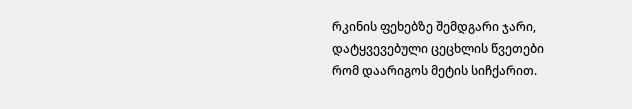რკინის ფეხებზე შემდგარი ჯარი,
დატყვევებული ცეცხლის წვეთები
რომ დაარიგოს მეტის სიჩქარით.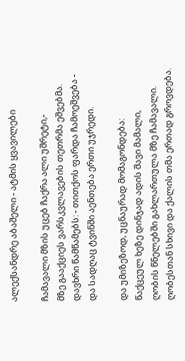ალექსანდრე აბაშელი - ატმის ყვავილები

ჩამავალი მზის უცებ ჩაქრა ალი უშრეტი,-
მზე გააქციეს ვარსკვლავების თეთრმა ეშვებმა.
დავხრი წამწამებს: - თითქოს ფარდა ჩამოეშვება -
და სადღაც ტვინში აენთება ერთი უჯრედი.

და უმიზეზოდ, უცნაურად მომაგონდება:
წაქცეულ ხეზე დინჯად ადის შავი მამალი,
ღობის წნელებში გახლართულა მზე ჩამავალი.
ღობესთან სხივი და ქალის თმა ერთად გროვდება.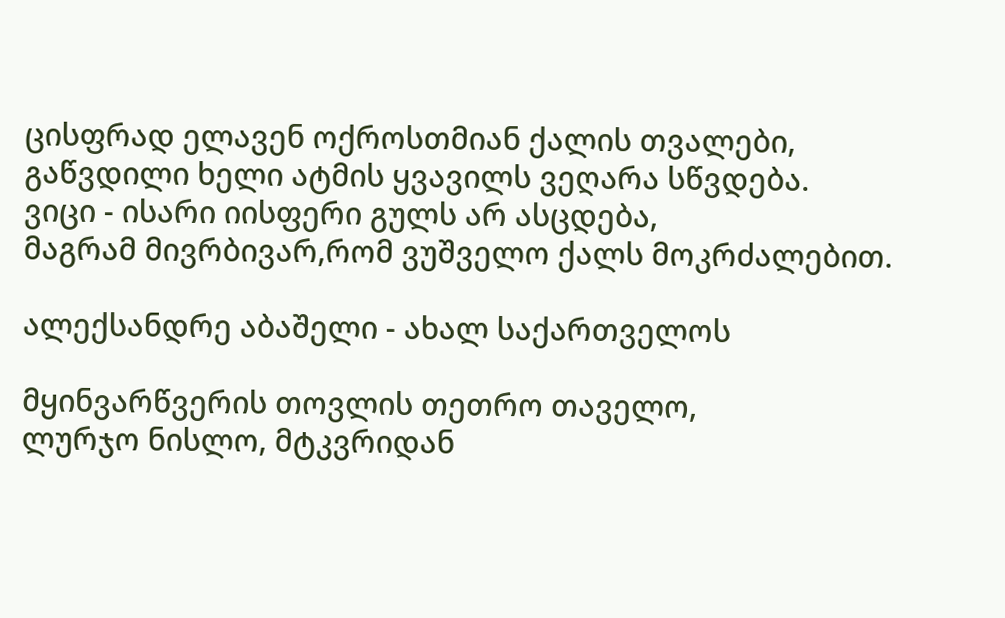ცისფრად ელავენ ოქროსთმიან ქალის თვალები,
გაწვდილი ხელი ატმის ყვავილს ვეღარა სწვდება.
ვიცი - ისარი იისფერი გულს არ ასცდება,
მაგრამ მივრბივარ,რომ ვუშველო ქალს მოკრძალებით.

ალექსანდრე აბაშელი - ახალ საქართველოს

მყინვარწვერის თოვლის თეთრო თაველო,
ლურჯო ნისლო, მტკვრიდან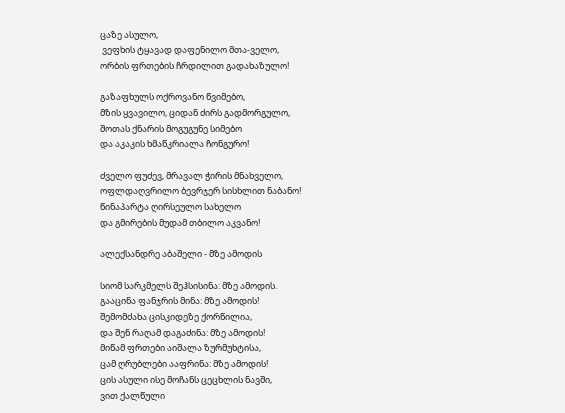ცაზე ასულო,
 ვეფხის ტყავად დაფენილო მთა-ველო,
ორბის ფრთების ჩრდილით გადახაზულო!

გაზაფხულს ოქროვანო წვიმებო,
მზის ყვავილო, ციდან ძირს გადმორგულო,
შოთას ქნარის მოგუგუნე სიმებო
და აკაკის ხმაწკრიალა ჩონგურო!

ძველო ფუძევ, მრავალ ჭირის მნახველო,
ოფლდაღვრილო ბევრჯერ სისხლით ნაბანო!
წინაპარტა ღირსეულო სახელო
და გმირების მუდამ თბილო აკვანო!

ალექსანდრე აბაშელი - მზე ამოდის

სიომ სარკმელს შეჰსისინა: მზე ამოდის.
გააცინა ფანჯრის მინა: მზე ამოდის!
შემომძახა ცისკიდეზე ქორწილია,
და შენ რაღამ დაგაძინა: მზე ამოდის!
მიწამ ფრთები აიშალა ზურმუხტისა,
ცამ ღრუბლები ააფრინა: მზე ამოდის!
ცის ასული ისე მოჩანს ცეცხლის ნავში,
ვით ქალწული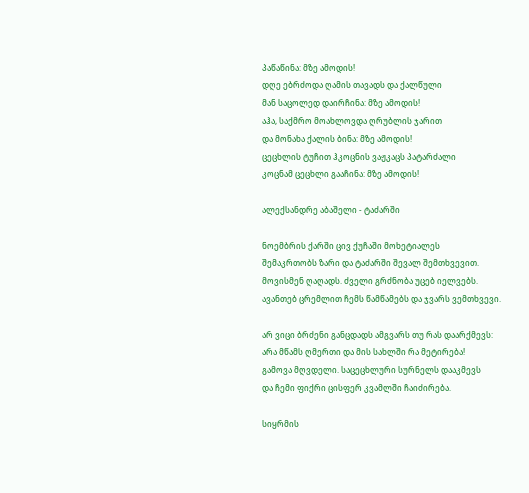პაწაწინა: მზე ამოდის!
დღე ებრძოდა ღამის თავადს და ქალწული
მან საცოლედ დაირჩინა: მზე ამოდის!
აჰა, საქმრო მოახლოვდა ღრუბლის ჯარით
და მონახა ქალის ბინა: მზე ამოდის!
ცეცხლის ტუჩით ჰკოცნის ვაჟკაცს პატარძალი
კოცნამ ცეცხლი გააჩინა: მზე ამოდის!

ალექსანდრე აბაშელი - ტაძარში

ნოემბრის ქარში ცივ ქუჩაში მოხეტიალეს
შემაკრთობს ზარი და ტაძარში შევალ შემთხვევით.
მოვისმენ ღაღადს. ძველი გრძნობა უცებ იელვებს.
ავანთებ ცრემლით ჩემს წამწამებს და ჯვარს ვემთხვევი.

არ ვიცი ბრძენი განცდადს ამგვარს თუ რას დაარქმევს:
არა მწამს ღმერთი და მის სახლში რა მეტირება!
გამოვა მღვდელი. საცეცხლური სურნელს დააკმევს
და ჩემი ფიქრი ცისფერ კვამლში ჩაიძირება.

სიყრმის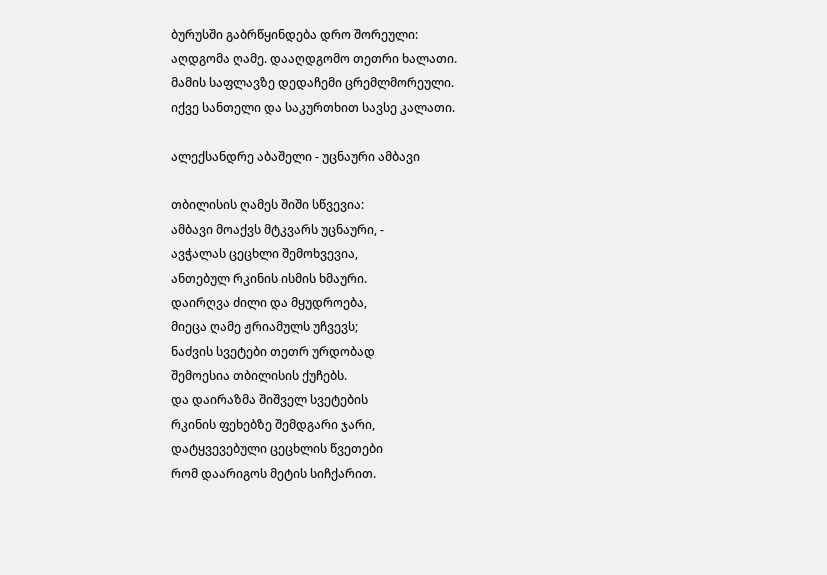ბურუსში გაბრწყინდება დრო შორეული:
აღდგომა ღამე. დააღდგომო თეთრი ხალათი.
მამის საფლავზე დედაჩემი ცრემლმორეული.
იქვე სანთელი და საკურთხით სავსე კალათი.

ალექსანდრე აბაშელი - უცნაური ამბავი

თბილისის ღამეს შიში სწვევია:
ამბავი მოაქვს მტკვარს უცნაური, -
ავჭალას ცეცხლი შემოხვევია,
ანთებულ რკინის ისმის ხმაური.
დაირღვა ძილი და მყუდროება,
მიეცა ღამე ჟრიამულს უჩვევს;
ნაძვის სვეტები თეთრ ურდობად
შემოესია თბილისის ქუჩებს.
და დაირაზმა შიშველ სვეტების
რკინის ფეხებზე შემდგარი ჯარი,
დატყვევებული ცეცხლის წვეთები
რომ დაარიგოს მეტის სიჩქარით.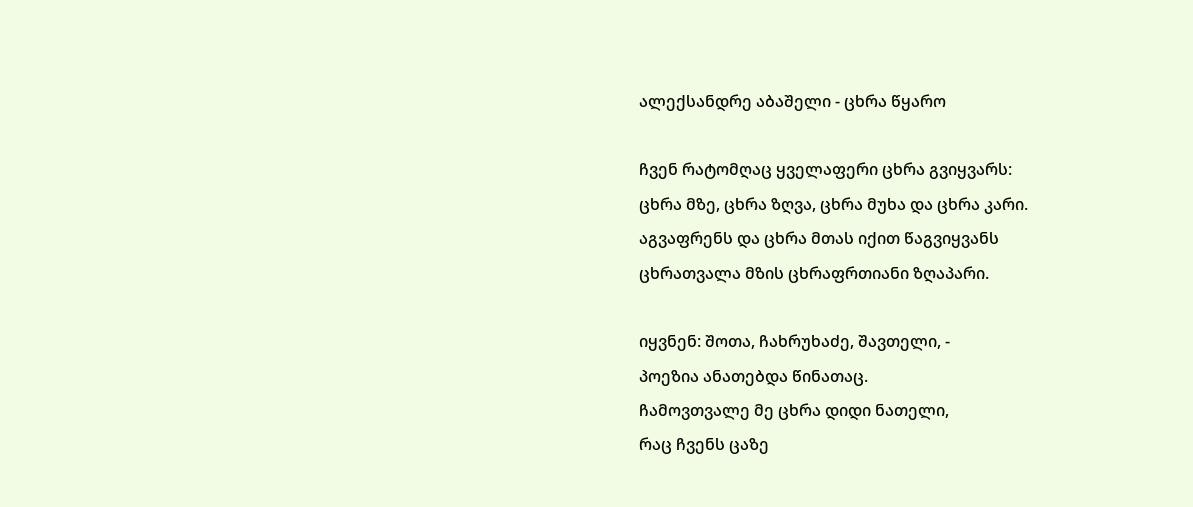ალექსანდრე აბაშელი - ცხრა წყარო

ჩვენ რატომღაც ყველაფერი ცხრა გვიყვარს:
ცხრა მზე, ცხრა ზღვა, ცხრა მუხა და ცხრა კარი.
აგვაფრენს და ცხრა მთას იქით წაგვიყვანს
ცხრათვალა მზის ცხრაფრთიანი ზღაპარი.

იყვნენ: შოთა, ჩახრუხაძე, შავთელი, -
პოეზია ანათებდა წინათაც.
ჩამოვთვალე მე ცხრა დიდი ნათელი,
რაც ჩვენს ცაზე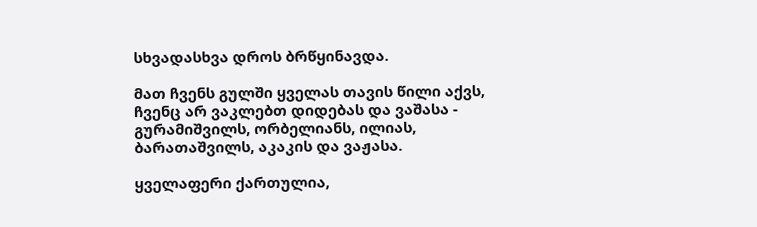სხვადასხვა დროს ბრწყინავდა.

მათ ჩვენს გულში ყველას თავის წილი აქვს,
ჩვენც არ ვაკლებთ დიდებას და ვაშასა -
გურამიშვილს, ორბელიანს, ილიას,
ბარათაშვილს, აკაკის და ვაჟასა.

ყველაფერი ქართულია,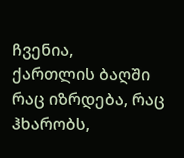ჩვენია,
ქართლის ბაღში რაც იზრდება, რაც ჰხარობს,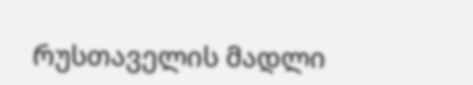რუსთაველის მადლი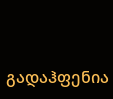გადაჰფენია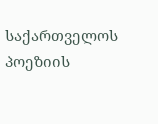საქართველოს პოეზიის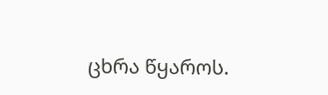ცხრა წყაროს.